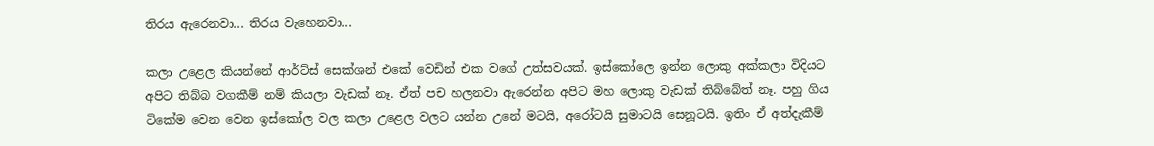තිරය ඇරෙනවා... තිරය වැහෙනවා...

කලා උළෙල කියන්නේ ආර්ට්ස් සෙක්ශන් එකේ වෙඩින් එක වගේ උත්සවයක්. ඉස්කෝලෙ ඉන්න ලොකු අක්කලා විදියට අපිට තිබ්බ වගකීම් නම් කියලා වැඩක් නෑ. ඒත් පච හලනවා ඇරෙන්න අපිට මහ ලොකු වැඩක් තිබ්බේත් නෑ. පහු ගිය ටිකේම වෙන වෙන ඉස්කෝල වල කලා උළෙල වලට යන්න උනේ මටයි, අරෝටයි සුමාටයි සෙනූටයි. ඉතිං ඒ අත්දැකීම්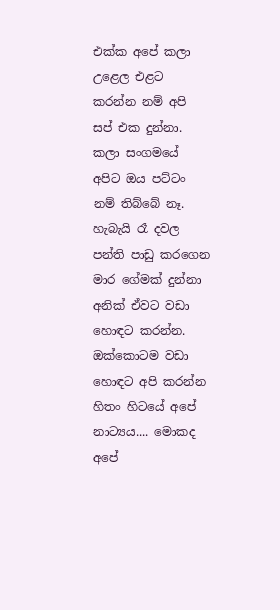එක්ක අපේ කලා උළෙල එළට කරන්න නම් අපි සප් එක දුන්නා. කලා සංගමයේ අපිට ඔය පට්ටං නම් තිබ්බේ නෑ. හැබැයි රෑ දවල පන්ති පාඩු කරගෙන මාර ගේමක් දුන්නා අනික් ඒවට වඩා හොඳට කරන්න. ඔක්කොටම වඩා හොඳට අපි කරන්න හිතං හිටයේ අපේ නාට්‍යය.... මොකද අපේ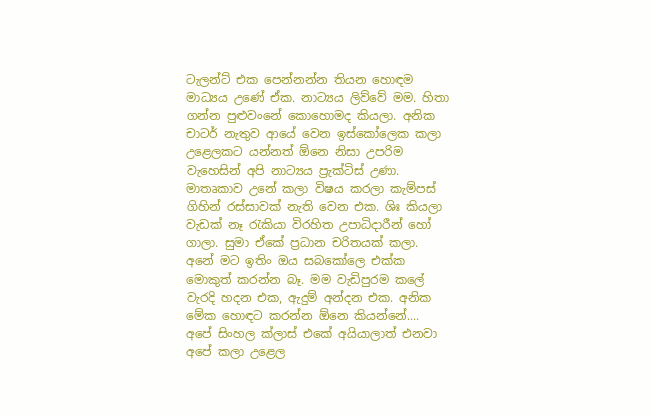ටැලන්ට් එක පෙන්නන්න තියන හොඳම මාධ්‍යය උණේ ඒක. නාට්‍යය ලිව්වේ මම. හිතා ගන්න පුළුවංනේ කොහොමද කියලා. අනික චාටර් නැතුව ආයේ වෙන ඉස්කෝලෙක කලා උළෙලකට යන්නත් ඕනෙ නිසා උපරිම වැහෙසින් අපි නාට්‍යය ප්‍රැක්ටිස් උණා. මාතෘකාව උනේ කලා විෂය කරලා කැම්පස් ගිහින් රස්සාවක් නැති වෙන එක. ශිඃ කියලා වැඩක් නෑ රැකියා විරහිත උපාධිදාරීන් හෝ ගාලා. සුමා ඒකේ ප්‍රධාන චරිතයක් කලා. අනේ මට ඉතිං ඔය සබකෝලෙ එක්ක මොකුත් කරන්න බෑ. මම වැඩිපුරම කලේ වැරදි හදන එක, ඇදුම් අන්දන එක. අනික මේක හොඳට කරන්න ඕනෙ කියන්නේ.... අපේ සිංහල ක්ලාස් එකේ අයියාලාත් එනවා අපේ කලා උළෙල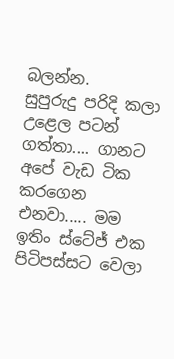බලන්න.
සුපුරුදු පරිදි කලා උළෙල පටන් ගත්තා.... ගානට අපේ වැඩ ටික කරගෙන එනවා..... මම ඉතිං ස්ටේජ් එක පිටිපස්සට වෙලා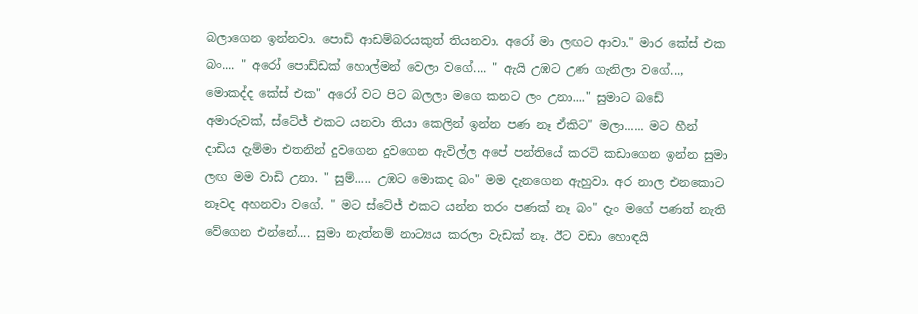බලාගෙන ඉන්නවා. පොඩි ආඩම්බරයකුත් තියනවා. අරෝ මා ලඟට ආවා." මාර කේස් එක බං.... " අරෝ පොඩ්ඩක් හොල්මන් වෙලා වගේ.... " ඇයි උඹට උණ ගැනිලා වගේ..., මොකද්ද කේස් එක" අරෝ වට පිට බලලා මගෙ කනට ලං උනා...." සුමාට බඩේ අමාරුවක්, ස්ටේජ් එකට යනවා තියා කෙලින් ඉන්න පණ නෑ ඒකිට" මලා...... මට හීන් දාඩිය දැම්මා එතනින් දුවගෙන දුවගෙන ඇවිල්ල අපේ පන්තියේ කරටි කඩාගෙන ඉන්න සුමා ලඟ මම වාඩි උනා. " සුම්..... උඹට මොකද බං" මම දැනගෙන ඇහුවා. අර නාල එනකොට නෑවද අහනවා වගේ. " මට ස්ටේජ් එකට යන්න තරං පණක් නෑ බං" දැං මගේ පණත් නැති වේගෙන එන්නේ.... සුමා නැත්නම් නාට්‍යය කරලා වැඩක් නෑ. ඊට වඩා හොඳයි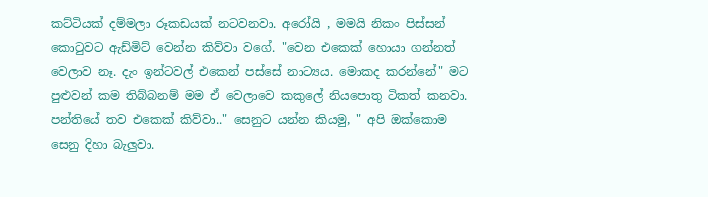කට්ටියක් දම්මලා රූකඩයක් නටවනවා. අරෝයි , මමයි නිකං පිස්සන් කොටුවට ඇඩ්මිට් වෙන්න කිව්වා වගේ. "වෙන එකෙක් හොයා ගන්නත් වෙලාව නෑ. දැං ඉන්ටවල් එකෙන් පස්සේ නාට්‍යය. මොකද කරන්නේ" මට පුළුවන් කම තිබ්බනම් මම ඒ වෙලාවෙ කකුලේ නියපොතු ටිකත් කනවා. පන්තියේ තව එකෙක් කිව්වා.." සෙනුට යන්න කියමු, " අපි ඔක්කොම සෙනු දිහා බැලුවා.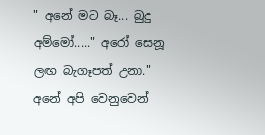" අනේ මට බෑ... බුදු අම්මෝ....." අරෝ සෙනූ ලඟ බැගෑපත් උනා." අනේ අපි වෙනුවෙන්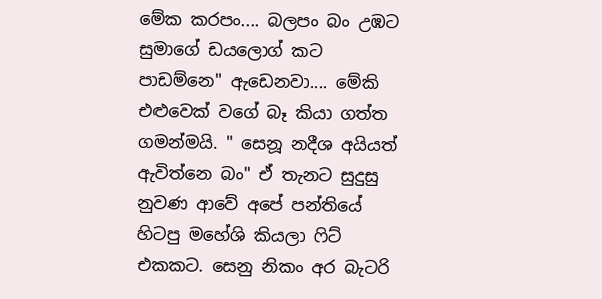මේක කරපං.... බලපං බං උඹට සුමාගේ ඩයලොග් කට පාඩම්නෙ" ඇඩෙනවා.... මේකි එළුවෙක් වගේ බෑ කියා ගත්ත ගමන්මයි. " සෙනූ නදීශ අයියත් ඇවිත්නෙ බං" ඒ තැනට සුදුසු නුවණ ආවේ අපේ පන්තියේ හිටපු මහේශි කියලා ෆිට් එකකට. සෙනු නිකං අර බැටරි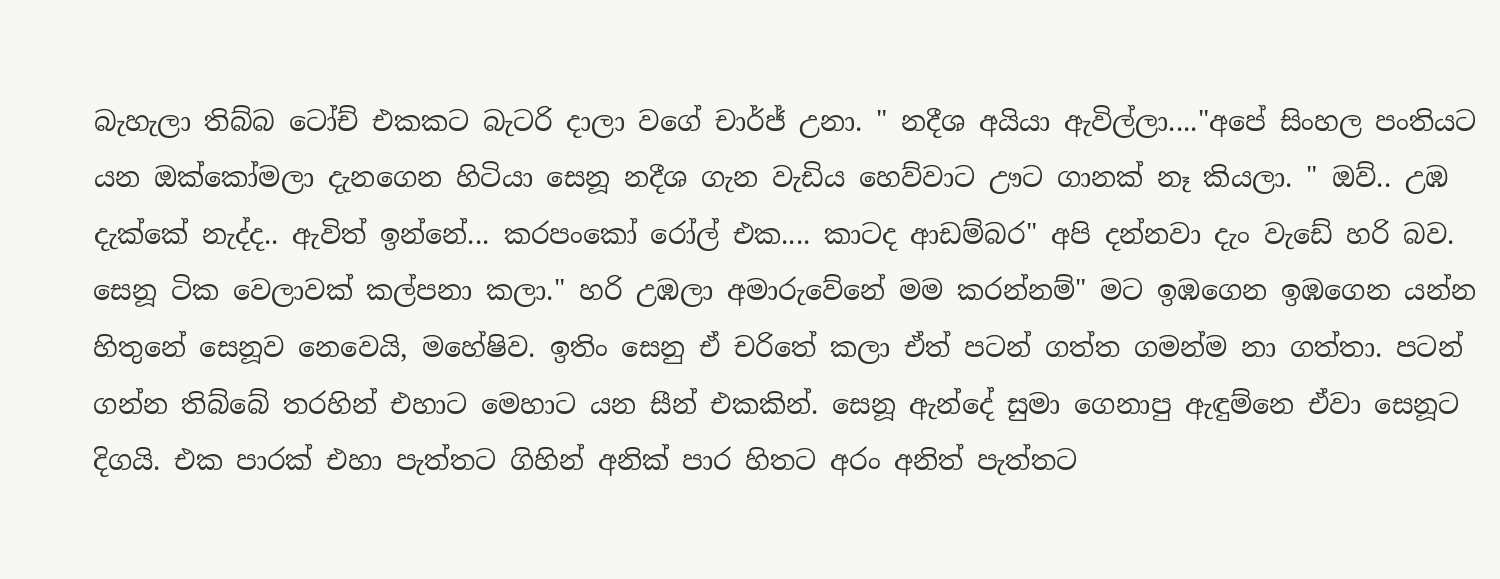බැහැලා තිබ්බ ටෝච් එකකට බැටරි දාලා වගේ චාර්ජ් උනා. " නදීශ අයියා ඇවිල්ලා...."අපේ සිංහල පංතියට යන ඔක්කෝමලා දැනගෙන හිටියා සෙනූ නදීශ ගැන වැඩිය හෙව්වාට ඌට ගානක් නෑ කියලා. " ඔව්.. උඹ දැක්කේ නැද්ද.. ඇවිත් ඉන්නේ... කරපංකෝ රෝල් එක.... කාටද ආඩම්බර" අපි දන්නවා දැං වැඩේ හරි බව. සෙනූ ටික වෙලාවක් කල්පනා කලා." හරි උඹලා අමාරුවේනේ මම කරන්නම්" මට ඉඹගෙන ඉඹගෙන යන්න හිතුනේ සෙනූව නෙවෙයි, මහේෂිව. ඉතිං සෙනු ඒ චරිතේ කලා ඒත් පටන් ගත්ත ගමන්ම නා ගත්තා. පටන් ගන්න තිබ්බේ තරහින් එහාට මෙහාට යන සීන් එකකින්. සෙනූ ඇන්දේ සුමා ගෙනාපු ඇඳුම්නෙ ඒවා සෙනූට දිගයි. එක පාරක් එහා පැත්තට ගිහින් අනික් පාර හිතට අරං අනිත් පැත්තට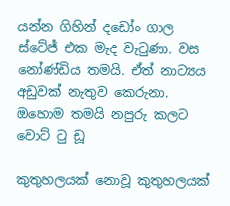යන්න ගිහින් දඩෝං ගාල ස්ටේජ් එක මැද වැටුණා. වස නෝණ්ඩිය තමයි. ඒත් නාට්‍යය අඩුවක් නැතුව කෙරුනා. ඔහොම තමයි නපුරු කලට වොට් ටු ඩූ

කුතුහලයක් නොවූ කුතුහලයක්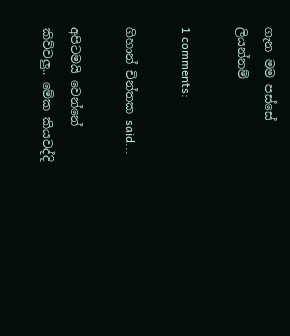ගැන මම පස්සේ ලියන්නම්

1 comments:

ගිහාන් චින්තක said...

අපිටමයි වෙන්නේ කිව්වලු.. මේක කියවද්දි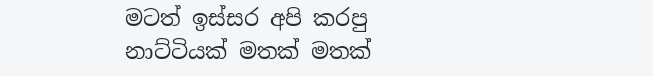මටත් ඉස්සර අපි කරපු නාට්ටියක් මතක් මතක්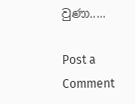වුණා.....

Post a Comment